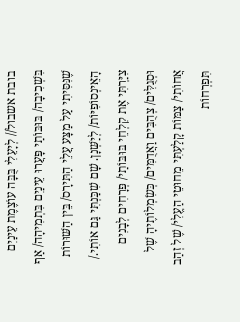בובת אשבול// לְיָעֵלִי בֻּבָּה עוֹצֶמֶת עֵינַיִם בִּשְׁכִיבָה/ בּוּבּוֹתַי פָּעֲרוּ עֵינַיִם בִּתְמִיהָה/ אַף שֶׁנִּסִּיתִי עַל מַצָּע עֲלֵי הַתִּירָס/ בֵּין הַשּׁוּרוֹת הָאֵינְסוֹפִיּוֹת/ לְיַשְּׁנָן. שָׁם שִׁכַּנְתִּי גַּם אוֹתִי./ צִיַּרְתִּי אֶת קִלְחֵי בּוּבּוֹתַי/ פְּרָחִים לְבָנִים וּסְגֻלִּים/ צְהֻבִּים וַאֲדֻמִּים/ כְּשִׂמְלוֹתֶיהָ שֶׁל אֲחוֹתִי/ צַמּוֹת קָלַעְתִּי מֵחוּטֵי הַעֱלִי/ שֶׁל זְהַב תִּפְרְחוֹת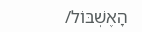הָאֶשְׁבּוֹל/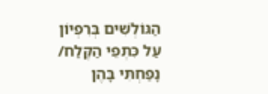הַגּוֹלְשִׁים בְּרִפְיוֹן עַל כִּתְפֵי הַקֶּלַח/ נָפַחְתִּי בָּהֶן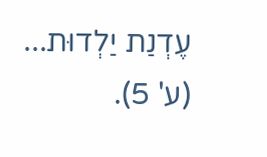עֶדְנַת יַלְדוּת... (ע' 5).